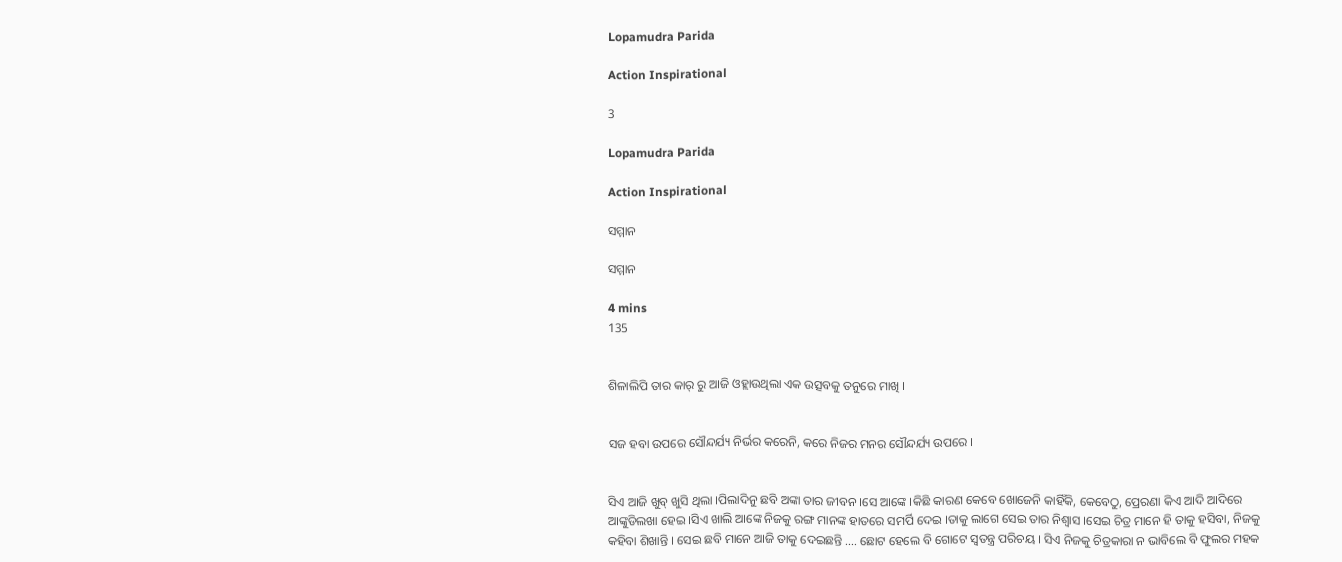Lopamudra Parida

Action Inspirational

3

Lopamudra Parida

Action Inspirational

ସମ୍ମାନ

ସମ୍ମାନ

4 mins
135


ଶିଳାଲିପି ତାର କାର୍ ରୁ ଆଜି ଓହ୍ଲାଉଥିଲା ଏକ ଉତ୍ସବକୁ ତନୁରେ ମାଖି ।


ସଜ ହବା ଉପରେ ସୌନ୍ଦର୍ଯ୍ୟ ନିର୍ଭର କରେନି, କରେ ନିଜର ମନର ସୌନ୍ଦର୍ଯ୍ୟ ଉପରେ ।


ସିଏ ଆଜି ଖୁବ୍ ଖୁସି ଥିଲା ।ପିଲାଦିନୁ ଛବି ଅଙ୍କା ତାର ଜୀବନ ।ସେ ଆଙ୍କେ ।କିଛି କାରଣ କେବେ ଖୋଜେନି କାହିଁକି, କେବେଠୁ, ପ୍ରେରଣା କିଏ ଆଦି ଆଦିରେ ଆଙ୍କୁଡିଲଖା ହେଇ ।ସିଏ ଖାଲି ଆଙ୍କେ ନିଜକୁ ରଙ୍ଗ ମାନଙ୍କ ହାତରେ ସମର୍ପି ଦେଇ ।ତାକୁ ଲାଗେ ସେଇ ତାର ନିଶ୍ବାସ ।ସେଇ ଚିତ୍ର ମାନେ ହି ତାକୁ ହସିବା, ନିଜକୁ କହିବା ଶିଖାନ୍ତି । ସେଇ ଛବି ମାନେ ଆଜି ତାକୁ ଦେଇଛନ୍ତି .... ଛୋଟ ହେଲେ ବି ଗୋଟେ ସ୍ବତନ୍ତ୍ର ପରିଚୟ । ସିଏ ନିଜକୁ ଚିତ୍ରକାରା ନ ଭାବିଲେ ବି ଫୁଲର ମହକ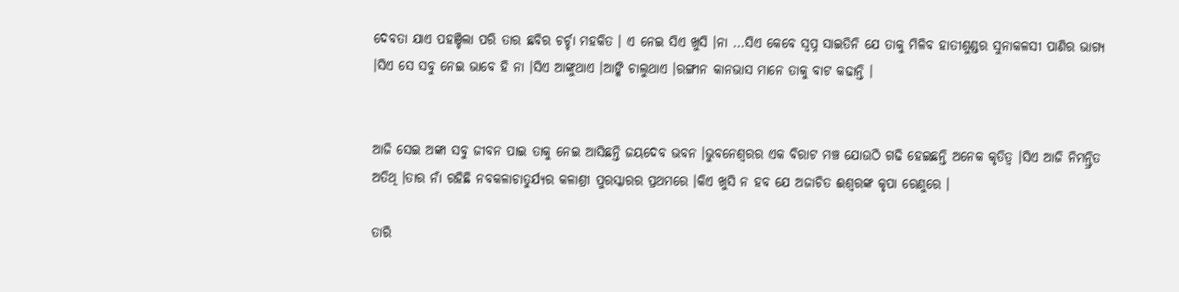ଦେବତା ଯାଏ ପହଞ୍ଚିଲା ପରି ତାର ଛବିର ଚର୍ଚ୍ଚା ମହକିତ । ଏ ନେଇ ସିଏ ଖୁସି ।ନା ...ସିଏ କେବେ ସ୍ବପ୍ନ ସାଇତିନି ଯେ ତାକୁ ମିଳିବ ହାତୀଶୁଣ୍ଡର ସୁନାକଳସୀ ପାଣିର ଭାଗ୍ଯ ।ସିଏ ସେ ସବୁ ନେଇ ଭାବେ ହି ନା ।ସିଏ ଆଙ୍କୁଥାଏ ।ଆଙ୍କି ଚାଲୁଥାଏ ।ରଙ୍ଗୀନ କାନଭାସ ମାନେ ତାକୁ ବାଟ କଢାନ୍ତି ।


ଆଜି ସେଇ ଅଙ୍କା ସବୁ ଜୀବନ ପାଇ ତାକୁ ନେଇ ଆସିଛନ୍ତି ଜୟଦେବ ଭବନ ।ଭୁବନେଶ୍ବରର ଏକ ବିରାଟ ମଞ୍ଚ ଯୋଉଠି ଗଢି ହେଇଛନ୍ତି ଅନେକ କୃତିତ୍ବ ।ସିଏ ଆଜି ନିମନ୍ତ୍ରିତ ଅତିଥି ।ତାର ନାଁ ରହିଛି ନବକଳାଚାତୁର୍ଯ୍ଯର କଳାଶ୍ରୀ ପୁରସ୍କାରର ପ୍ରଥମରେ ।କିଏ ଖୁସି ନ ହବ ଯେ ଅଜାଚିତ ଈଶ୍ବରଙ୍କ କୃପା ରେଣୁରେ ।

ତାରି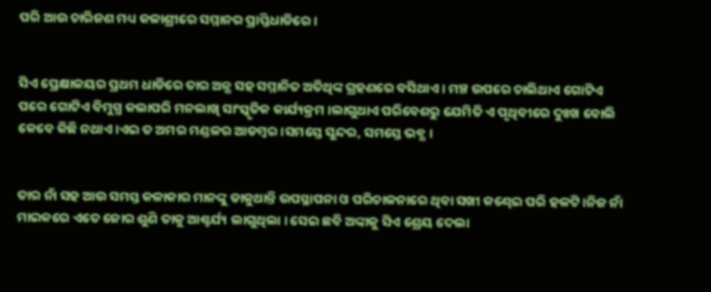ପରି ଆଉ ଚାରିଜଣ ମଧ୍ୟ କଳାଶ୍ରୀରେ ସମ୍ମାନର ପ୍ରାପ୍ତିଧାଡିରେ ।


ସିଏ ପ୍ରେକ୍ଷାଳୟର ପ୍ରଥମ ଧାଡିରେ ତାର ଅନ୍ଯ ସହ ସମ୍ମାନିତ ଅତିଥିଙ୍କ ଗ୍ରହଣରେ ବସିଥାଏ । ମଞ୍ଚ ଉପରେ ଚାଲିଥାଏ ଗୋଟିଏ ପରେ ଗୋଟିଏ ବିମୁଗ୍ଧ କଲାପରି ମନଲାଖି ସାଂସ୍କୃତିକ କାର୍ଯ୍ୟକ୍ରମ ।ଲାଗୁଥାଏ ପରିବେଶରୁ ଯେମିତି ଏ ପୃଥିବୀରେ ଦୁଃଖ ବୋଲି କେବେ କିଛି ନଥାଏ ।ଏଇ ତ ଅମର ମଣ୍ଡଳର ଆଡମ୍ବର ।ସମସ୍ତେ ସୁନ୍ଦର, ସମସ୍ତେ ଭବ୍ଯ ।


ତାର ନାଁ ସହ ଆଉ ସମସ୍ତ କଳାକାର ମାନଙ୍କୁ ଡାକୁଥାନ୍ତି ଉପସ୍ଥାପନା ଓ ପରିଚାଳନାରେ ଥିବା ସଖୀ କଣ୍ଢେଇ ପରି ହଳଟି ।ନିଜ ନାଁ ମାଇକରେ ଏତେ ଜୋର ଶୁଣି ତାକୁ ଆଶ୍ଚର୍ଯ୍ୟ ଲାଗୁଥିଲା । ସେଇ ଛବି ଅଙ୍କାକୁ ସିଏ ଶ୍ରେୟ ଦେଲା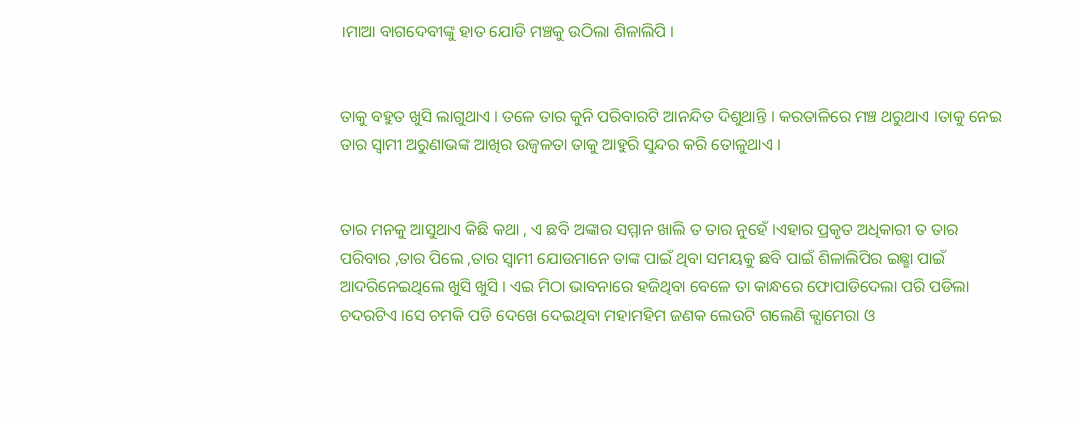।ମାଆ ବାଗଦେବୀଙ୍କୁ ହାତ ଯୋଡି ମଞ୍ଚକୁ ଉଠିଲା ଶିଳାଲିପି ।


ତାକୁ ବହୁତ ଖୁସି ଲାଗୁଥାଏ । ତଳେ ତାର କୁନି ପରିବାରଟି ଆନନ୍ଦିତ ଦିଶୁଥାନ୍ତି । କରତାଳିରେ ମଞ୍ଚ ଥରୁଥାଏ ।ତାକୁ ନେଇ ତାର ସ୍ବାମୀ ଅରୁଣାଭଙ୍କ ଆଖିର ଉଜ୍ବଳତା ତାକୁ ଆହୁରି ସୁନ୍ଦର କରି ତୋଳୁଥାଏ ।


ତାର ମନକୁ ଆସୁଥାଏ କିଛି କଥା , ଏ ଛବି ଅଙ୍କାର ସମ୍ମାନ ଖାଲି ତ ତାର ନୁହେଁ ।ଏହାର ପ୍ରକୃତ ଅଧିକାରୀ ତ ତାର ପରିବାର ,ତାର ପିଲେ ,ତାର ସ୍ବାମୀ ଯୋଉମାନେ ତାଙ୍କ ପାଇଁ ଥିବା ସମୟକୁ ଛବି ପାଇଁ ଶିଳାଲିପିର ଇଛ୍ଛା ପାଇଁ ଆଦରିନେଇଥିଲେ ଖୁସି ଖୁସି । ଏଇ ମିଠା ଭାବନାରେ ହଜିଥିବା ବେଳେ ତା କାନ୍ଧରେ ଫୋପାଡିଦେଲା ପରି ପଡିଲା ଚଦରଟିଏ ।ସେ ଚମକି ପଡି ଦେଖେ ଦେଇଥିବା ମହାମହିମ ଜଣକ ଲେଉଟି ଗଲେଣି କ୍ଯାମେରା ଓ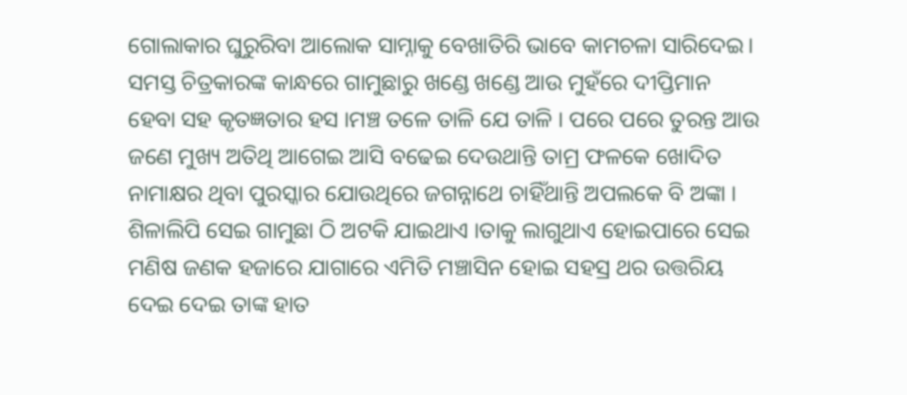ଗୋଲାକାର ଘୁରୁରିବା ଆଲୋକ ସାମ୍ନାକୁ ବେଖାତିରି ଭାବେ କାମଚଳା ସାରିଦେଇ। ସମସ୍ତ ଚିତ୍ରକାରଙ୍କ କାନ୍ଧରେ ଗାମୁଛାରୁ ଖଣ୍ଡେ ଖଣ୍ଡେ ଆଉ ମୁହଁରେ ଦୀପ୍ତିମାନ ହେବା ସହ କୃତଜ୍ଞତାର ହସ ।ମଞ୍ଚ ତଳେ ତାଳି ଯେ ତାଳି । ପରେ ପରେ ତୁରନ୍ତ ଆଉ ଜଣେ ମୁଖ୍ୟ ଅତିଥି ଆଗେଇ ଆସି ବଢେଇ ଦେଉଥାନ୍ତି ତାମ୍ର ଫଳକେ ଖୋଦିତ ନାମାକ୍ଷର ଥିବା ପୁରସ୍କାର ଯୋଉଥିରେ ଜଗନ୍ନାଥେ ଚାହିଁଥାନ୍ତି ଅପଲକେ ବି ଅଙ୍କା । ଶିଳାଲିପି ସେଇ ଗାମୁଛା ଠି ଅଟକି ଯାଇଥାଏ ।ତାକୁ ଲାଗୁଥାଏ ହୋଇପାରେ ସେଇ ମଣିଷ ଜଣକ ହଜାରେ ଯାଗାରେ ଏମିତି ମଞ୍ଚାସିନ ହୋଇ ସହସ୍ର ଥର ଉତ୍ତରିୟ ଦେଇ ଦେଇ ତାଙ୍କ ହାତ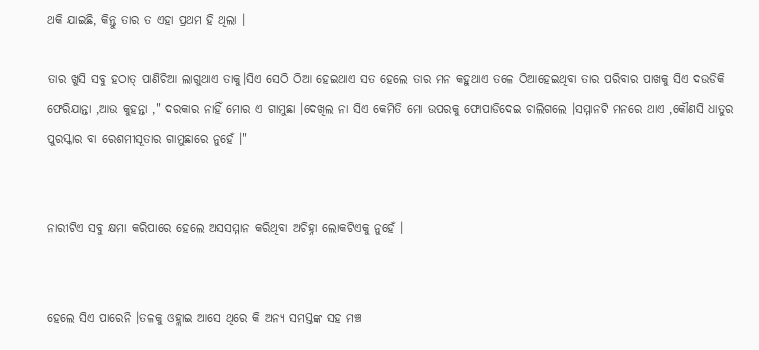ଥକି ଯାଇଛି, କିନ୍ତୁ ତାର ତ ଏହା ପ୍ରଥମ ହି ଥିଲା ।

ତାର ଖୁସି ସବୁ ହଠାତ୍ ପାଣିଚିଆ ଲାଗୁଥାଏ ତାକୁ।ସିଏ ସେଠି ଠିଆ ହେଇଥାଏ ସତ ହେଲେ ତାର ମନ କହୁଥାଏ ତଳେ ଠିଆହେଇଥିବା ତାର ପରିବାର ପାଖକୁ ସିଏ ଦଉଡିକି ଫେରିଯାନ୍ତା ,ଆଉ କୁହନ୍ତା ," ଦରକାର ନାହିଁ ମୋର ଏ ଗାମୁଛା ।ଦେଖିଲ ନା ସିଏ କେମିତି ମୋ ଉପରକୁ ଫୋପାଡିଦେଇ ଚାଲିଗଲେ ।ସମ୍ମାନଟି ମନରେ ଥାଏ ,କୌଣସି ଧାତୁର ପୁରସ୍କାର ବା ରେଶମୀସୂତାର ଗାମୁଛାରେ ନୁହେଁ ।"


ନାରୀଟିଏ ସବୁ କ୍ଷମା କରିପାରେ ହେଲେ ଅସସମ୍ମାନ କରିଥିବା ଅଚିହ୍ନା ଲୋକଟିଏକୁ ନୁହେଁ ।


ହେଲେ ସିଏ ପାରେନି ।ତଳକୁ ଓହ୍ଲାଇ ଆସେ ଥିରେ କି ଅନ୍ଯ ସମସ୍ତଙ୍କ ସହ ମଞ୍ଚ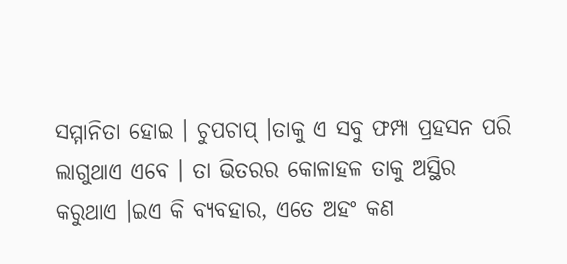ସମ୍ମାନିତା ହୋଇ । ଚୁପଚାପ୍ ।ତାକୁ ଏ ସବୁ ଫମ୍ପା ପ୍ରହସନ ପରି ଲାଗୁଥାଏ ଏବେ । ତା ଭିତରର କୋଳାହଳ ତାକୁ ଅସ୍ଥିର କରୁଥାଏ ।ଇଏ କି ବ୍ଯବହାର, ଏତେ ଅହଂ କଣ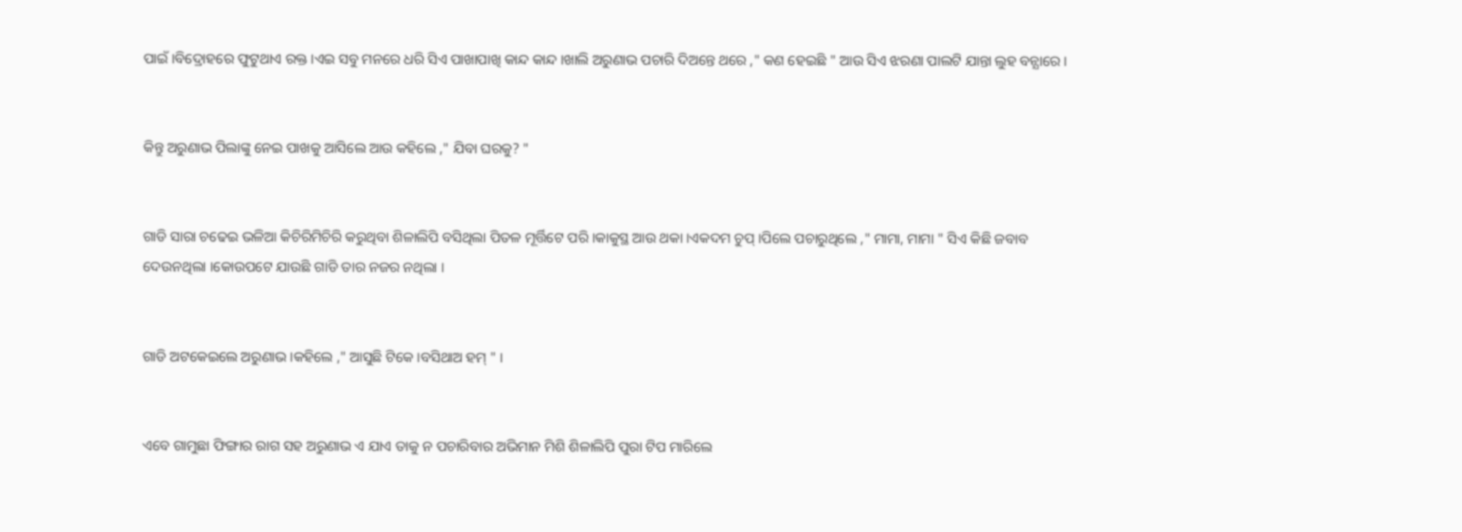ପାଇଁ ।ବିଦ୍ରୋହରେ ଫୁଟୁଥାଏ ରକ୍ତ ।ଏଇ ସବୁ ମନରେ ଧରି ସିଏ ପାଖାପାଖି କାନ୍ଦ କାନ୍ଦ ।ଖାଲି ଅରୁଣାଭ ପଚାରି ଦିଅନ୍ତେ ଥରେ ," କଣ ହେଇଛି " ଆଉ ସିଏ ଝରଣା ପାଲଟି ଯାନ୍ତା ଲୁହ ବନ୍ଯାରେ ।


କିନ୍ତୁ ଅରୁଣାଭ ପିଲାଙ୍କୁ ନେଇ ପାଖକୁ ଆସିଲେ ଆଉ କହିଲେ ," ଯିବା ଘରକୁ? "


ଗାଡି ସାରା ଚଢେଇ ଭଳିଆ କିଚିରିମିଚିରି କରୁଥିବା ଶିଳାଲିପି ବସିଥିଲା ପିତଳ ମୂର୍ତ୍ତିଟେ ପରି ।କାକୁସ୍ଥ ଆଉ ଥକା ।ଏକଦମ ଚୁପ୍ ।ପିଲେ ପଚାରୁଥିଲେ ," ମାମା, ମାମା " ସିଏ କିଛି ଜବାବ ଦେଉନଥିଲା ।କୋଉପଟେ ଯାଉଛି ଗାଡି ତାର ନଜର ନଥିଲା ।


ଗାଡି ଅଟକେଇଲେ ଅରୁଣାଭ ।କହିଲେ ," ଆସୁଛି ଟିକେ ।ବସିଥାଅ ହମ୍ " ।


ଏବେ ଗାମୁଛା ଫିଙ୍ଗାର ରାଗ ସହ ଅରୁଣାଭ ଏ ଯାଏ ତାକୁ ନ ପଚାରିବାର ଅଭିମାନ ମିଶି ଶିଳାଲିପି ପୁରା ଟିପ ମାରିଲେ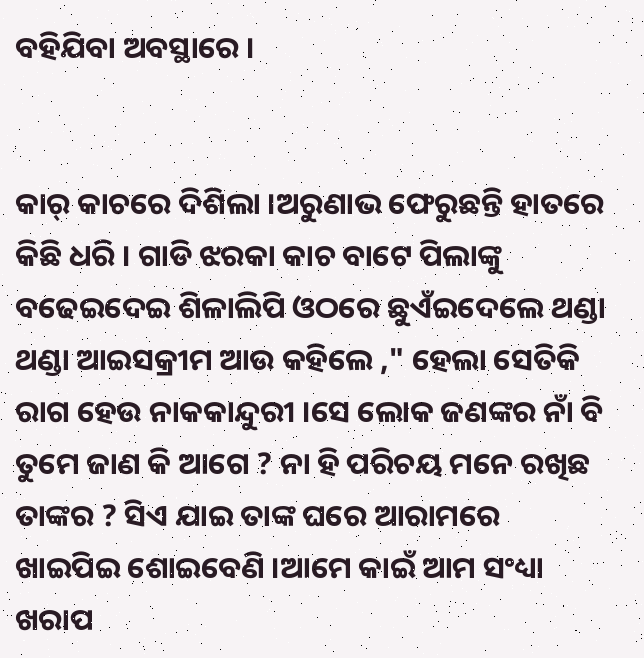ବହିଯିବା ଅବସ୍ଥାରେ ।


କାର୍ କାଚରେ ଦିଶିଲା ।ଅରୁଣାଭ ଫେରୁଛନ୍ତି ହାତରେ କିଛି ଧରି । ଗାଡି ଝରକା କାଚ ବାଟେ ପିଲାଙ୍କୁ ବଢେଇଦେଇ ଶିଳାଲିପି ଓଠରେ ଛୁଏଁଇଦେଲେ ଥଣ୍ଡା ଥଣ୍ଡା ଆଇସକ୍ରୀମ ଆଉ କହିଲେ ," ହେଲା ସେତିକି ରାଗ ହେଉ ନାକକାନ୍ଦୁରୀ ।ସେ ଲୋକ ଜଣଙ୍କର ନାଁ ବି ତୁମେ ଜାଣ କି ଆଗେ ? ନା ହି ପରିଚୟ ମନେ ରଖିଛ ତାଙ୍କର ? ସିଏ ଯାଇ ତାଙ୍କ ଘରେ ଆରାମରେ ଖାଇପିଇ ଶୋଇବେଣି ।ଆମେ କାଇଁ ଆମ ସଂଧ୍ୟା ଖରାପ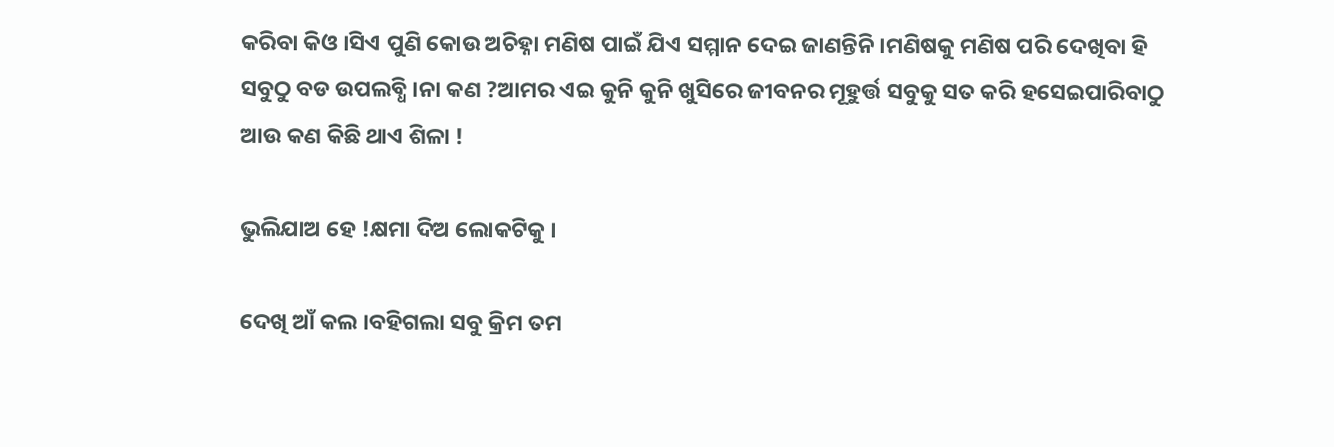କରିବା କିଓ ।ସିଏ ପୁଣି କୋଉ ଅଚିହ୍ନା ମଣିଷ ପାଇଁ ଯିଏ ସମ୍ମାନ ଦେଇ ଜାଣନ୍ତିନି ।ମଣିଷକୁ ମଣିଷ ପରି ଦେଖିବା ହି ସବୁଠୁ ବଡ ଉପଲବ୍ଧି ।ନା କଣ ?ଆମର ଏଇ କୁନି କୁନି ଖୁସିରେ ଜୀବନର ମୂହୁର୍ତ୍ତ ସବୁକୁ ସତ କରି ହସେଇପାରିବାଠୁ ଆଉ କଣ କିଛି ଥାଏ ଶିଳା !

ଭୁଲିଯାଅ ହେ !କ୍ଷମା ଦିଅ ଲୋକଟିକୁ ।

ଦେଖି ଆଁ କଲ ।ବହିଗଲା ସବୁ କ୍ରିମ ତମ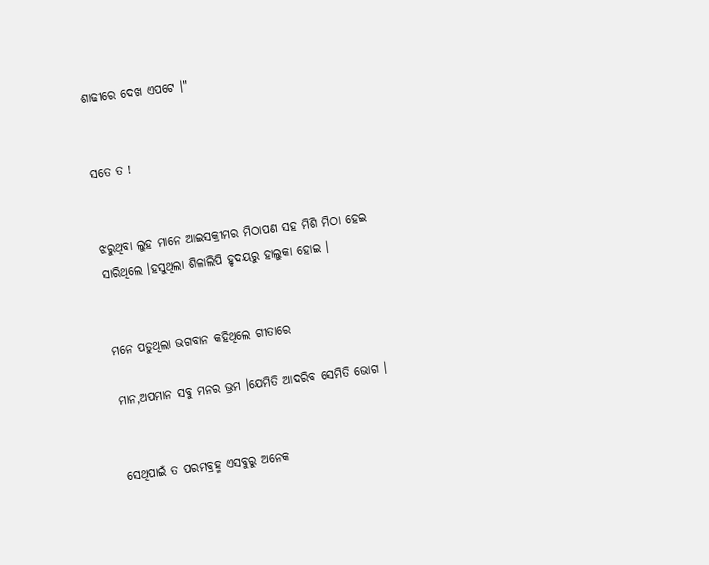ଶାଢୀରେ ଦେଖ ଏପଟେ ।"


ସତେ ତ !


ଝରୁଥିବା ଲୁହ ମାନେ ଆଇସକ୍ରୀମର ମିଠାପଣ ସହ ମିଶି ମିଠା ହେଇ ସାରିଥିଲେ ।ହସୁଥିଲା ଶିଳାଲିପି ହୃଦୟରୁ ହାଲୁକା ହୋଇ ।


ମନେ ପଡୁଥିଲା ଭଗବାନ କହିଥିଲେ ଗୀତାରେ

ମାନ,ଅପମାନ ସବୁ ମନର ଭ୍ରମ ।ଯେମିତି ଆଦରିବ ସେମିତି ଭୋଗ ।


ସେଥିପାଇଁ ତ ପରମବ୍ରହ୍ମ ଏସବୁରୁ ଅନେକ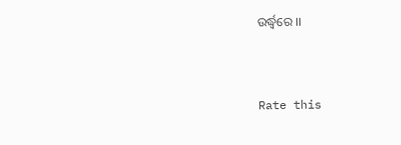ଉର୍ଦ୍ଧ୍ଵରେ ।।


Rate this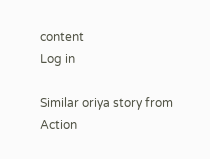content
Log in

Similar oriya story from Action